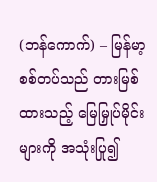(ဘန်ကောက်) – မြန်မာ့စစ်တပ်သည် တားမြစ်ထားသည့် မြေမြှုပ်မိုင်းများကို အသုံးပြု၍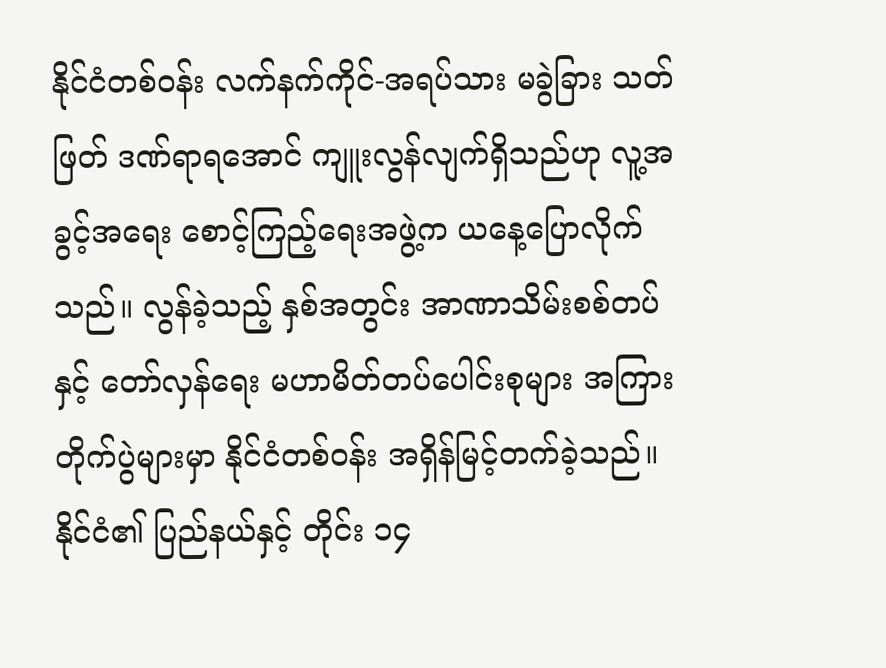နိုင်ငံတစ်ဝန်း လက်နက်ကိုင်-အရပ်သား မခွဲခြား သတ်ဖြတ် ဒဏ်ရာရအောင် ကျူးလွန်လျက်ရှိသည်ဟု လူ့အခွင့်အရေး စောင့်ကြည့်ရေးအဖွဲ့က ယနေ့ပြောလိုက် သည်။ လွန်ခဲ့သည့် နှစ်အတွင်း အာဏာသိမ်းစစ်တပ်နှင့် တော်လှန်ရေး မဟာမိတ်တပ်ပေါင်းစုများ အကြား တိုက်ပွဲများမှာ နိုင်ငံတစ်ဝန်း အရှိန်မြင့်တက်ခဲ့သည်။ နိုင်ငံ၏ ပြည်နယ်နှင့် တိုင်း ၁၄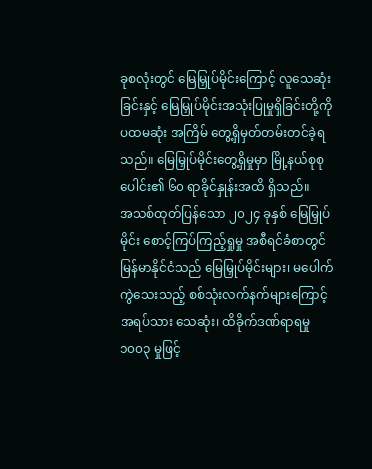ခုစလုံးတွင် မြေမြှုပ်မိုင်းကြောင့် လူသေဆုံးခြင်းနှင့် မြေမြှုပ်မိုင်းအသုံးပြုမှုရှိခြင်းတို့ကို ပထမဆုံး အကြိမ် တွေ့ရှိမှတ်တမ်းတင်ခဲ့ရသည်။ မြေမြှုပ်မိုင်းတွေ့ရှိမှုမှာ မြို့နယ်စုစုပေါင်း၏ ၆၀ ရာခိုင်နှုန်းအထိ ရှိသည်။
အသစ်ထုတ်ပြန်သော ၂၀၂၄ ခုနှစ် မြေမြှုပ်မိုင်း စောင့်ကြပ်ကြည့်ရှုမှု အစီရင်ခံစာတွင် မြန်မာနိုင်ငံသည် မြေမြှုပ်မိုင်းများ၊ မပေါက်ကွဲသေးသည့် စစ်သုံးလက်နက်များကြောင့် အရပ်သား သေဆုံး၊ ထိခိုက်ဒဏ်ရာရမှု ၁၀၀၃ မှုဖြင့်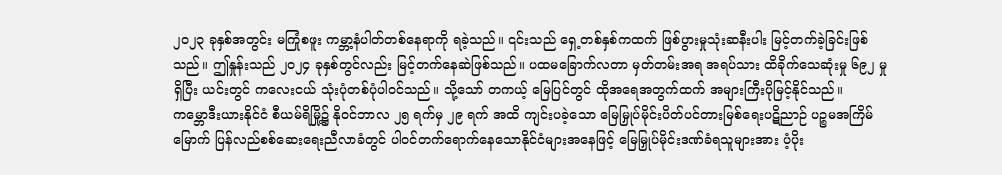၂၀၂၃ ခုနှစ်အတွင်း မကြုံစဖူး ကမ္ဘာ့နံပါတ်တစ်နေရာကို ရခဲ့သည်။ ၎င်းသည် ရှေ့တစ်နှစ်ကထက် ဖြစ်ပွားမှုသုံးဆနီးပါး မြင့်တက်ခဲ့ခြင်းဖြစ်သည်။ ဤနှုန်းသည် ၂၀၂၄ ခုနှစ်တွင်လည်း မြင့်တက်နေဆဲဖြစ်သည်။ ပထမခြောက်လတာ မှတ်တမ်းအရ အရပ်သား ထိခိုက်သေဆုံးမှု ၆၉၂ မှု ရှိပြီး ယင်းတွင် ကလေးငယ် သုံးပုံတစ်ပုံပါဝင်သည်။ သို့သော် တကယ့် မြေပြင်တွင် ထိုအရေအတွက်ထက် အများကြီးပိုမြင့်နိုင်သည်။
ကမ္ဘောဒီးယားနိုင်ငံ စီယမ်ရိမြို့၌ နိုဝင်ဘာလ ၂၅ ရက်မှ ၂၉ ရက် အထိ ကျင်းပခဲ့သော မြေမြှုပ်မိုင်းပိတ်ပင်တားမြစ်ရေးပဋိညာဉ် ပဉ္စမအကြိမ်မြောက် ပြန်လည်စစ်ဆေးရေးညီလာခံတွင် ပါဝင်တက်ရောက်နေသောနိုင်ငံများအနေဖြင့် မြေမြှုပ်မိုင်းဒဏ်ခံရသူများအား ပံ့ပိုး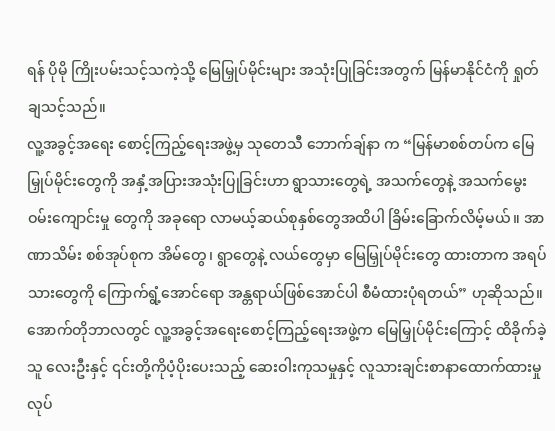ရန် ပိုမို ကြိုးပမ်းသင့်သကဲ့သို့ မြေမြှုပ်မိုင်းများ အသုံးပြုခြင်းအတွက် မြန်မာနိုင်ငံကို ရှုတ်ချသင့်သည်။
လူ့အခွင့်အရေး စောင့်ကြည့်ရေးအဖွဲ့မှ သုတေသီ ဘောက်ချ်နာ က “မြန်မာစစ်တပ်က မြေမြှုပ်မိုင်းတွေကို အနှံ့အပြားအသုံးပြုခြင်းဟာ ရွာသားတွေရဲ့ အသက်တွေနဲ့ အသက်မွေး ဝမ်းကျောင်းမှု တွေကို အခုရော လာမယ့်ဆယ်စုနှစ်တွေအထိပါ ခြိမ်းခြောက်လိမ့်မယ်။ အာဏာသိမ်း စစ်အုပ်စုက အိမ်တွေ၊ ရွာတွေနဲ့ လယ်တွေမှာ မြေမြှုပ်မိုင်းတွေ ထားတာက အရပ်သားတွေကို ကြောက်ရွံ့အောင်ရော အန္တရာယ်ဖြစ်အောင်ပါ စီမံထားပုံရတယ်” ဟုဆိုသည်။
အောက်တိုဘာလတွင် လူ့အခွင့်အရေးစောင့်ကြည့်ရေးအဖွဲ့က မြေမြှုပ်မိုင်းကြောင့် ထိခိုက်ခဲ့သူ လေးဦးနှင့် ၎င်းတို့ကိုပံ့ပိုးပေးသည့် ဆေးဝါးကုသမှုနှင့် လူသားချင်းစာနာထောက်ထားမှုလုပ်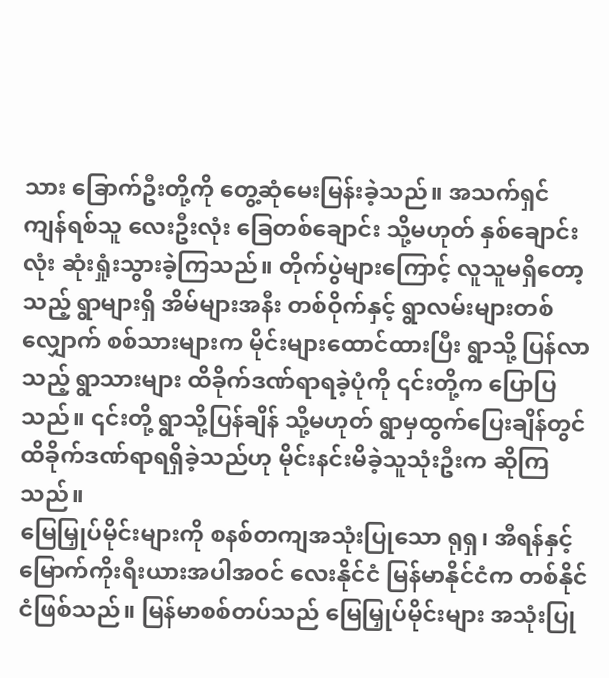သား ခြောက်ဦးတို့ကို တွေ့ဆုံမေးမြန်းခဲ့သည်။ အသက်ရှင်ကျန်ရစ်သူ လေးဦးလုံး ခြေတစ်ချောင်း သို့မဟုတ် နှစ်ချောင်းလုံး ဆုံးရှုံးသွားခဲ့ကြသည်။ တိုက်ပွဲများကြောင့် လူသူမရှိတော့သည့် ရွာများရှိ အိမ်များအနီး တစ်ဝိုက်နှင့် ရွာလမ်းများတစ်လျှောက် စစ်သားများက မိုင်းများထောင်ထားပြီး ရွာသို့ ပြန်လာသည့် ရွာသားများ ထိခိုက်ဒဏ်ရာရခဲ့ပုံကို ၎င်းတို့က ပြောပြသည်။ ၎င်းတို့ ရွာသို့ပြန်ချိန် သို့မဟုတ် ရွာမှထွက်ပြေးချိန်တွင် ထိခိုက်ဒဏ်ရာရရှိခဲ့သည်ဟု မိုင်းနင်းမိခဲ့သူသုံးဦးက ဆိုကြသည်။
မြေမြှုပ်မိုင်းများကို စနစ်တကျအသုံးပြုသော ရုရှ၊ အီရန်နှင့် မြောက်ကိုးရီးယားအပါအဝင် လေးနိုင်ငံ မြန်မာနိုင်ငံက တစ်နိုင်ငံဖြစ်သည်။ မြန်မာစစ်တပ်သည် မြေမြှုပ်မိုင်းများ အသုံးပြု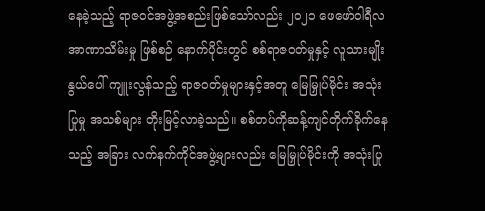နေခဲ့သည့် ရာဇဝင်အဖွဲ့အစည်းဖြစ်သော်လည်း ၂၀၂၁ ဖေဖော်ဝါရီလ အာဏာသိမ်းမှု ဖြစ်စဉ် နောက်ပိုင်းတွင် စစ်ရာဇဝတ်မှုနှင့် လူသားမျိုးနွယ်ပေါ် ကျူးလွန်သည့် ရာဇဝတ်မှုများနှင့်အတူ မြေမြှုပ်မိုင်း အသုံးပြုမှု အသစ်များ တိုးမြင့်လာခဲ့သည်။ စစ်တပ်ကိုဆန့်ကျင်တိုက်ခိုက်နေသည့် အခြား လက်နက်ကိုင်အဖွဲ့များလည်း မြေမြှုပ်မိုင်းကို အသုံးပြု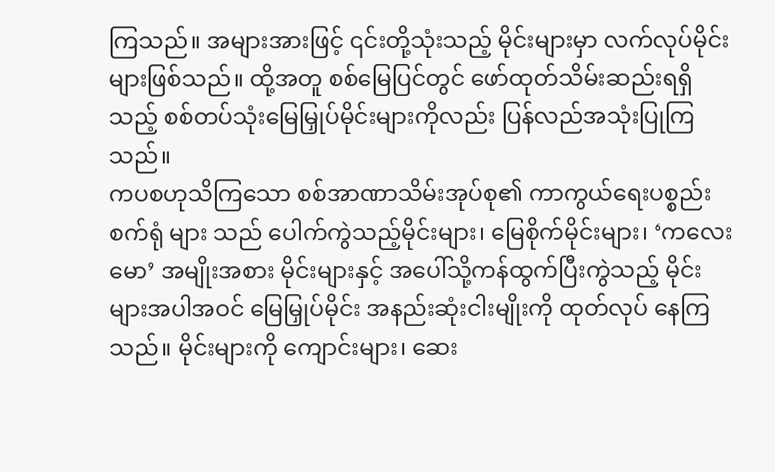ကြသည်။ အများအားဖြင့် ၎င်းတို့သုံးသည့် မိုင်းများမှာ လက်လုပ်မိုင်းများဖြစ်သည်။ ထို့အတူ စစ်မြေပြင်တွင် ဖော်ထုတ်သိမ်းဆည်းရရှိသည့် စစ်တပ်သုံးမြေမြှုပ်မိုင်းများကိုလည်း ပြန်လည်အသုံးပြုကြသည်။
ကပစဟုသိကြသော စစ်အာဏာသိမ်းအုပ်စု၏ ကာကွယ်ရေးပစ္စည်းစက်ရုံ များ သည် ပေါက်ကွဲသည့်မိုင်းများ၊ မြေစိုက်မိုင်းများ၊ ‘ကလေးမော’ အမျိုးအစား မိုင်းများနှင့် အပေါ်သို့ကန်ထွက်ပြီးကွဲသည့် မိုင်းများအပါအဝင် မြေမြှုပ်မိုင်း အနည်းဆုံးငါးမျိုးကို ထုတ်လုပ် နေကြသည်။ မိုင်းများကို ကျောင်းများ၊ ဆေး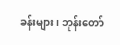ခန်းများ၊ ဘုန်းတော်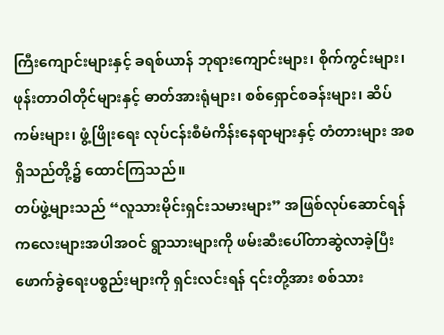ကြီးကျောင်းများနှင့် ခရစ်ယာန် ဘုရားကျောင်းများ၊ စိုက်ကွင်းများ၊ ဖုန်းတာဝါတိုင်များနှင့် ဓာတ်အားရုံများ၊ စစ်ရှောင်စခန်းများ၊ ဆိပ်ကမ်းများ၊ ဖွံ့ဖြိုးရေး လုပ်ငန်းစီမံကိန်းနေရာများနှင့် တံတားများ အစရှိသည်တို့၌ ထောင်ကြသည်။
တပ်ဖွဲ့များသည် “လူသားမိုင်းရှင်းသမားများ” အဖြစ်လုပ်ဆောင်ရန် ကလေးများအပါအဝင် ရွာသားများကို ဖမ်းဆီးပေါ်တာဆွဲလာခဲ့ပြီး ဖောက်ခွဲရေးပစ္စည်းများကို ရှင်းလင်းရန် ၎င်းတို့အား စစ်သား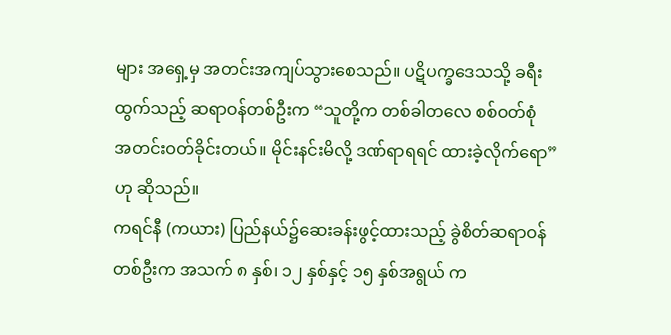များ အရှေ့မှ အတင်းအကျပ်သွားစေသည်။ ပဋိပက္ခဒေသသို့ ခရီးထွက်သည့် ဆရာဝန်တစ်ဦးက “သူတို့က တစ်ခါတလေ စစ်ဝတ်စုံ အတင်းဝတ်ခိုင်းတယ်။ မိုင်းနင်းမိလို့ ဒဏ်ရာရရင် ထားခဲ့လိုက်ရော” ဟု ဆိုသည်။
ကရင်နီ (ကယား) ပြည်နယ်၌ဆေးခန်းဖွင့်ထားသည့် ခွဲစိတ်ဆရာဝန်တစ်ဦးက အသက် ၈ နှစ်၊ ၁၂ နှစ်နှင့် ၁၅ နှစ်အရွယ် က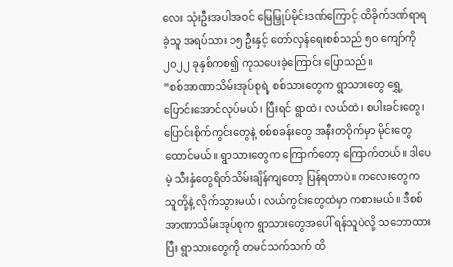လေး သုံးဦးအပါအဝင် မြေမြှုပ်မိုင်းဒဏ်ကြောင့် ထိခိုက်ဒဏ်ရာရခဲ့သူ အရပ်သား ၁၅ ဦးနှင့် တော်လှန်ရေးစစ်သည် ၅၀ ကျော်ကို ၂၀၂၂ ခုနှစ်ကစ၍ ကုသပေးခဲ့ကြောင်း ပြောသည်။
“စစ်အာဏာသိမ်းအုပ်စုရဲ့ စစ်သားတွေက ရွာသားတွေ ရွှေ့ပြောင်းအောင်လုပ်မယ်၊ ပြီးရင် ရွာထဲ၊ လယ်ထဲ၊ စပါးခင်းတွေ၊ ပြောင်းစိုက်ကွင်းတွေနဲ့ စစ်စခန်းတွေ အနီးတဝိုက်မှာ မိုင်းတွေထောင်မယ်။ ရွာသားတွေက ကြောက်တော့ ကြောက်တယ်။ ဒါပေမဲ့ သီးနှံတွေရိတ်သိမ်းချိန်ကျတော့ ပြန်ရတာပဲ။ ကလေးတွေက သူတို့နဲ့ လိုက်သွားမယ်၊ လယ်ကွင်းတွေထဲမှာ ကစားမယ်။ ဒီစစ်အာဏာသိမ်းအုပ်စုက ရွာသားတွေအပေါ် ရန်သူပဲလို့ သဘောထားပြီး ရွာသားတွေကို တမင်သက်သက် ထိ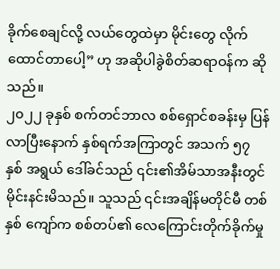ခိုက်စေချင်လို့ လယ်တွေထဲမှာ မိုင်းတွေ လိုက်ထောင်တာပေါ့” ဟု အဆိုပါခွဲစိတ်ဆရာဝန်က ဆိုသည်။
၂၀၂၂ ခုနှစ် စက်တင်ဘာလ စစ်ရှောင်စခန်းမှ ပြန်လာပြီးနောက် နှစ်ရက်အကြာတွင် အသက် ၅၇ နှစ် အရွယ် ဒေါ်ခင်သည် ၎င်း၏အိမ်သာအနီးတွင် မိုင်းနင်းမိသည်။ သူသည် ၎င်းအချိန်မတိုင်မီ တစ်နှစ် ကျော်က စစ်တပ်၏ လေကြောင်းတိုက်ခိုက်မှု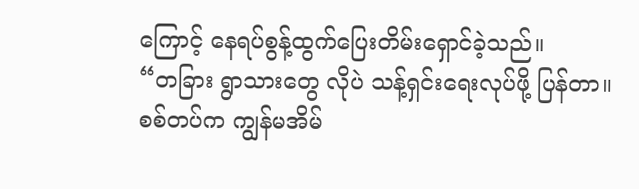ကြောင့် နေရပ်စွန့်ထွက်ပြေးတိမ်းရှောင်ခဲ့သည်။
“တခြား ရွာသားတွေ လိုပဲ သန့်ရှင်းရေးလုပ်ဖို့ ပြန်တာ။ စစ်တပ်က ကျွန်မအိမ်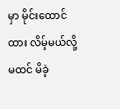မှာ မိုင်းထောင်ထား လိမ့်မယ်လို့ မထင် မိခဲ့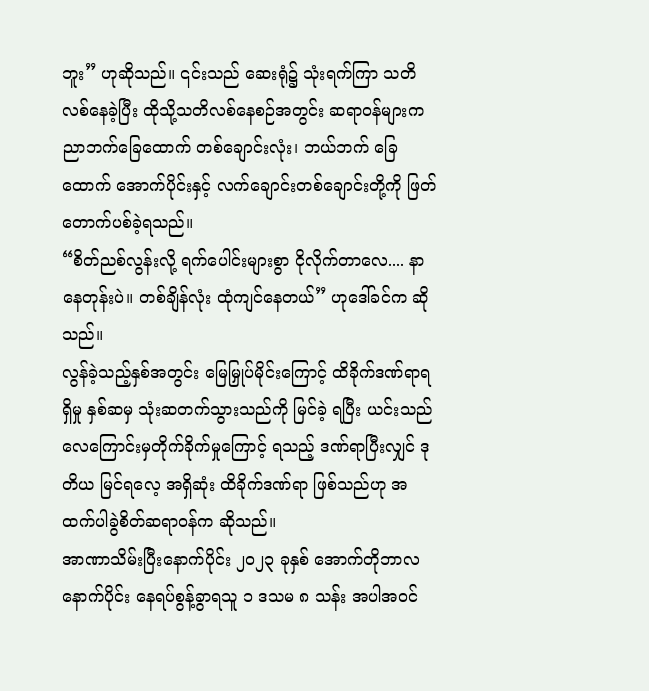ဘူး” ဟုဆိုသည်။ ၎င်းသည် ဆေးရုံ၌ သုံးရက်ကြာ သတိလစ်နေခဲ့ပြီး ထိုသို့သတိလစ်နေစဉ်အတွင်း ဆရာဝန်များက ညာဘက်ခြေထောက် တစ်ချောင်းလုံး၊ ဘယ်ဘက် ခြေထောက် အောက်ပိုင်းနှင့် လက်ချောင်းတစ်ချောင်းတို့ကို ဖြတ်တောက်ပစ်ခဲ့ရသည်။
“စိတ်ညစ်လွန်းလို့ ရက်ပေါင်းများစွာ ငိုလိုက်တာလေ.... နာနေတုန်းပဲ။ တစ်ချိန်လုံး ထုံကျင်နေတယ်” ဟုဒေါ်ခင်က ဆိုသည်။
လွန်ခဲ့သည့်နှစ်အတွင်း မြေမြှုပ်မိုင်းကြောင့် ထိခိုက်ဒဏ်ရာရရှိမှု နှစ်ဆမှ သုံးဆတက်သွားသည်ကို မြင်ခဲ့ ရပြီး ယင်းသည် လေကြောင်းမှတိုက်ခိုက်မှုကြောင့် ရသည့် ဒဏ်ရာပြီးလျှင် ဒုတိယ မြင်ရလေ့ အရှိဆုံး ထိခိုက်ဒဏ်ရာ ဖြစ်သည်ဟု အထက်ပါခွဲစိတ်ဆရာဝန်က ဆိုသည်။
အာဏာသိမ်းပြီးနောက်ပိုင်း ၂၀၂၃ ခုနှစ် အောက်တိုဘာလနောက်ပိုင်း နေရပ်စွန့်ခွာရသူ ၁ ဒသမ ၈ သန်း အပါအဝင်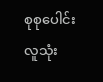စုစုပေါင်းလူသုံး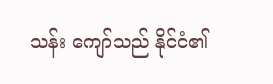သန်း ကျော်သည် နိုင်ငံ၏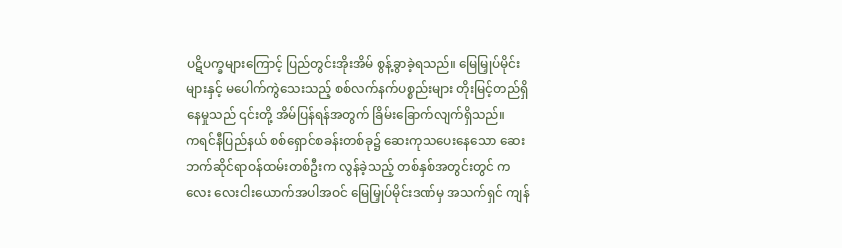ပဋိပက္ခများကြောင့် ပြည်တွင်းအိုးအိမ် စွန့်ခွာခဲ့ရသည်။ မြေမြှုပ်မိုင်းများနှင့် မပေါက်ကွဲသေးသည့် စစ်လက်နက်ပစ္စည်းများ တိုးမြင့်တည်ရှိနေမှုသည် ၎င်းတို့ အိမ်ပြန်ရန်အတွက် ခြိမ်းခြောက်လျက်ရှိသည်။
ကရင်နီပြည်နယ် စစ်ရှောင်စခန်းတစ်ခု၌ ဆေးကုသပေးနေသော ဆေးဘက်ဆိုင်ရာဝန်ထမ်းတစ်ဦးက လွန်ခဲ့သည့် တစ်နှစ်အတွင်းတွင် ကလေး လေးငါးယောက်အပါအဝင် မြေမြှုပ်မိုင်းဒဏ်မှ အသက်ရှင် ကျန်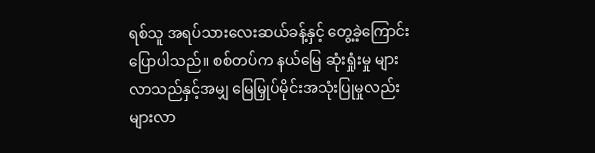ရစ်သူ အရပ်သားလေးဆယ်ခန့်နှင့် တွေ့ခဲ့ကြောင်း ပြောပါသည်။ စစ်တပ်က နယ်မြေ ဆုံးရှုံးမှု များလာသည်နှင့်အမျှ မြေမြှုပ်မိုင်းအသုံးပြုမှုလည်း များလာ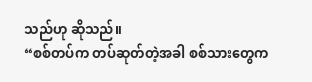သည်ဟု ဆိုသည်။
“စစ်တပ်က တပ်ဆုတ်တဲ့အခါ စစ်သားတွေက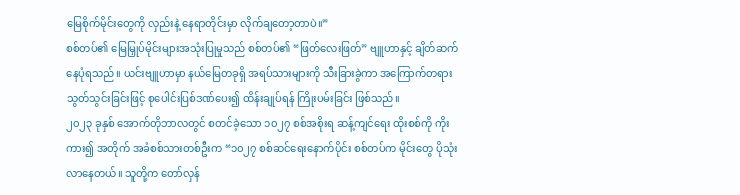မြေစိုက်မိုင်းတွေကို လှည်းနဲ့ နေရာတိုင်းမှာ လိုက်ချတော့တာပဲ။”
စစ်တပ်၏ မြေမြှုပ်မိုင်းများအသုံးပြုမှုသည် စစ်တပ်၏ “ဖြတ်လေးဖြတ်” ဗျူဟာနှင့် ချိတ်ဆက်နေပုံရသည်။ ယင်းဗျူဟာမှာ နယ်မြေတခုရှိ အရပ်သားများကို သီးခြားခွဲကာ အကြောက်တရားသွတ်သွင်းခြင်းဖြင့် စုပေါင်းပြစ်ဒဏ်ပေး၍ ထိန်းချုပ်ရန် ကြိုးပမ်းခြင်း ဖြစ်သည်။
၂၀၂၃ ခုနှစ် အောက်တိုဘာလတွင် စတင်ခဲ့သော ၁၀၂၇ စစ်အစိုးရ ဆန့်ကျင်ရေး ထိုးစစ်ကို ကိုးကား၍ အတိုက် အခံစစ်သားတစ်ဦးက “၁၀၂၇ စစ်ဆင်ရေးနောက်ပိုင်း စစ်တပ်က မိုင်းတွေ ပိုသုံးလာနေတယ်။ သူတို့က တော်လှန်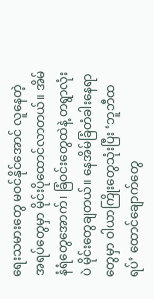ရေးသမားတွေ မဝင်နိုင်အောင် လူနေတဲ့ အရပ်တွေမှာ မိုင်းပိုထောင်လာတယ်။ အိမ်နံရံတွေအောက်၊ ခြံဝင်းတွေထဲနဲ့ တရွာလုံးပဲ မိုင်းတွေချတယ်။ နေအိမ်ခြံတံခါးနေရာတွေမှာ ဝါယာကြိုးတွေသုံးပြီး ‘ဘူဘီထရပ်’ ထောင်ချောက်တွေ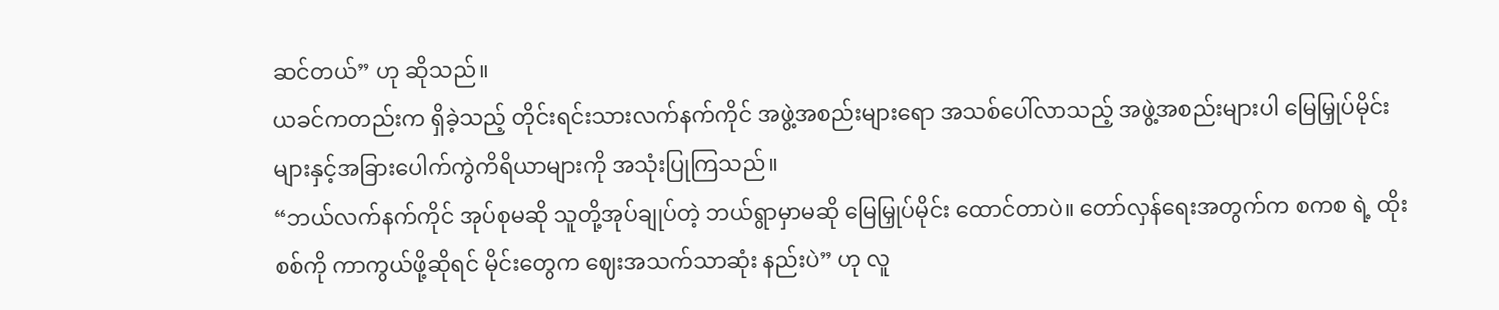ဆင်တယ်” ဟု ဆိုသည်။
ယခင်ကတည်းက ရှိခဲ့သည့် တိုင်းရင်းသားလက်နက်ကိုင် အဖွဲ့အစည်းများရော အသစ်ပေါ်လာသည့် အဖွဲ့အစည်းများပါ မြေမြှုပ်မိုင်းများနှင့်အခြားပေါက်ကွဲကိရိယာများကို အသုံးပြုကြသည်။
“ဘယ်လက်နက်ကိုင် အုပ်စုမဆို သူတို့အုပ်ချုပ်တဲ့ ဘယ်ရွာမှာမဆို မြေမြှုပ်မိုင်း ထောင်တာပဲ။ တော်လှန်ရေးအတွက်က စကစ ရဲ့ ထိုးစစ်ကို ကာကွယ်ဖို့ဆိုရင် မိုင်းတွေက ဈေးအသက်သာဆုံး နည်းပဲ” ဟု လူ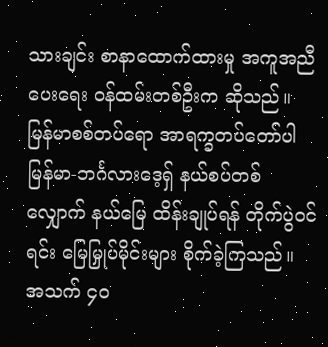သားချင်း စာနာထောက်ထားမှု အကူအညီပေးရေး ဝန်ထမ်းတစ်ဦးက ဆိုသည်။
မြန်မာစစ်တပ်ရော အာရက္ခတပ်တော်ပါ မြန်မာ-ဘင်္ဂလားဒေ့ရှ် နယ်စပ်တစ်လျှောက် နယ်မြေ ထိန်းချုပ်ရန် တိုက်ပွဲဝင်ရင်း မြေမြှုပ်မိုင်းများ စိုက်ခဲ့ကြသည်။ အသက် ၄၀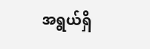အရွယ်ရှိ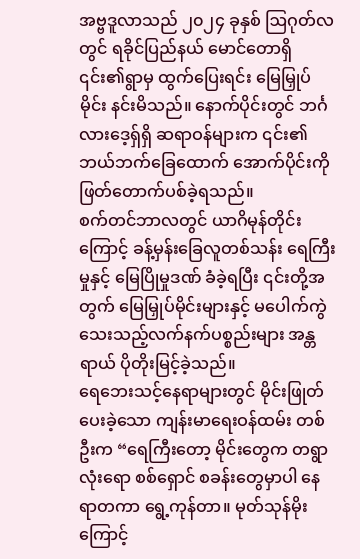အဗ္ဗဒူလာသည် ၂၀၂၄ ခုနှစ် ဩဂုတ်လတွင် ရခိုင်ပြည်နယ် မောင်တောရှိ ၎င်း၏ရွာမှ ထွက်ပြေးရင်း မြေမြှုပ်မိုင်း နင်းမိသည်။ နောက်ပိုင်းတွင် ဘင်္ဂလားဒေ့ရှ်ရှိ ဆရာဝန်များက ၎င်း၏ ဘယ်ဘက်ခြေထောက် အောက်ပိုင်းကို ဖြတ်တောက်ပစ်ခဲ့ရသည်။
စက်တင်ဘာလတွင် ယာဂိမုန်တိုင်းကြောင့် ခန့်မှန်းခြေလူတစ်သန်း ရေကြီးမှုနှင့် မြေပြိုမှုဒဏ် ခံခဲ့ရပြီး ၎င်းတို့အတွက် မြေမြှုပ်မိုင်းများနှင့် မပေါက်ကွဲသေးသည့်လက်နက်ပစ္စည်းများ အန္တရာယ် ပိုတိုးမြင့်ခဲ့သည်။
ရေဘေးသင့်နေရာများတွင် မိုင်းဖြုတ်ပေးခဲ့သော ကျန်းမာရေးဝန်ထမ်း တစ်ဦးက “ရေကြီးတော့ မိုင်းတွေက တရွာလုံးရော စစ်ရှောင် စခန်းတွေမှာပါ နေရာတကာ ရွေ့ကုန်တာ။ မုတ်သုန်မိုးကြောင့်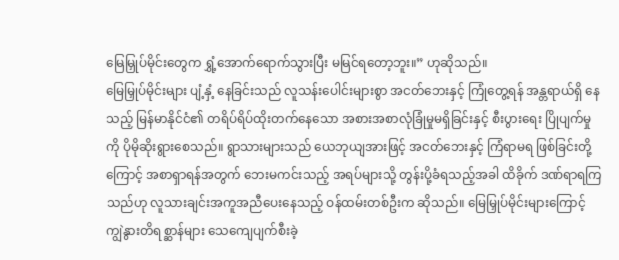မြေမြှုပ်မိုင်းတွေက ရွှံ့အောက်ရောက်သွားပြီး မမြင်ရတော့ဘူး။” ဟုဆိုသည်။
မြေမြှုပ်မိုင်းများ ပျံ့နှံ့ နေခြင်းသည် လူသန်းပေါင်းများစွာ အငတ်ဘေးနှင့် ကြုံတွေ့ရန် အန္တရာယ်ရှိ နေသည့် မြန်မာနိုင်ငံ၏ တရိပ်ရိပ်ထိုးတက်နေသော အစားအစာလုံခြုံမှုမရှိခြင်းနှင့် စီးပွားရေး ပြိုပျက်မှုကို ပိုမိုဆိုးရွားစေသည်။ ရွာသားများသည် ယေဘုယျအားဖြင့် အငတ်ဘေးနှင့် ကြံရာမရ ဖြစ်ခြင်းတို့ကြောင့် အစာရှာရန်အတွက် ဘေးမကင်းသည့် အရပ်များသို့ တွန်းပို့ခံရသည့်အခါ ထိခိုက် ဒဏ်ရာရကြသည်ဟု လူသားချင်းအကူအညီပေးနေသည့် ဝန်ထမ်းတစ်ဦးက ဆိုသည်။ မြေမြှုပ်မိုင်းများကြောင့် ကျွဲနွားတိရစ္ဆာန်များ သေကျေပျက်စီးခဲ့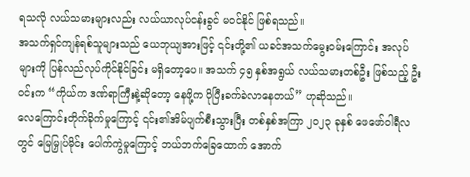ရသလို လယ်သမားများလည်း လယ်ယာလုပ်ငန်းခွင် မဝင်နိုင် ဖြစ်ရသည်။
အသက်ရှင်ကျန်ရစ်သူများသည် ယေဘုယျအားဖြင့် ၎င်းတို့၏ ယခင်အသက်မွေးဝမ်းကြောင်း အလုပ်များကို ပြန်လည်လုပ်ကိုင်နိုင်ခြင်း မရှိတော့ပေ။ အသက် ၄၅ နှစ်အရွယ် လယ်သမားတစ်ဦး ဖြစ်သည့် ဦးဝင်းက “ကိုယ်က ဒဏ်ရာကြီးနဲ့ဆိုတော့ နေဖို့က ပိုပြီးခက်ခဲလာနေတယ်” ဟုဆိုသည်။
လေကြောင်းတိုက်ခိုက်မှုကြောင့် ၎င်း၏အိမ်ပျက်စီးသွားပြီး တစ်နှစ်အကြာ ၂၀၂၃ ခုနှစ် ဖေဖော်ဝါရီလတွင် မြေမြှုပ်မိုင်း ပေါက်ကွဲမှုကြောင့် ဘယ်ဘက်ခြေထောက် အောက်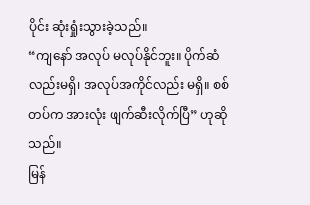ပိုင်း ဆုံးရှုံးသွားခဲ့သည်။
“ကျနော် အလုပ် မလုပ်နိုင်ဘူး။ ပိုက်ဆံလည်းမရှိ၊ အလုပ်အကိုင်လည်း မရှိ။ စစ်တပ်က အားလုံး ဖျက်ဆီးလိုက်ပြီ” ဟုဆိုသည်။
မြန်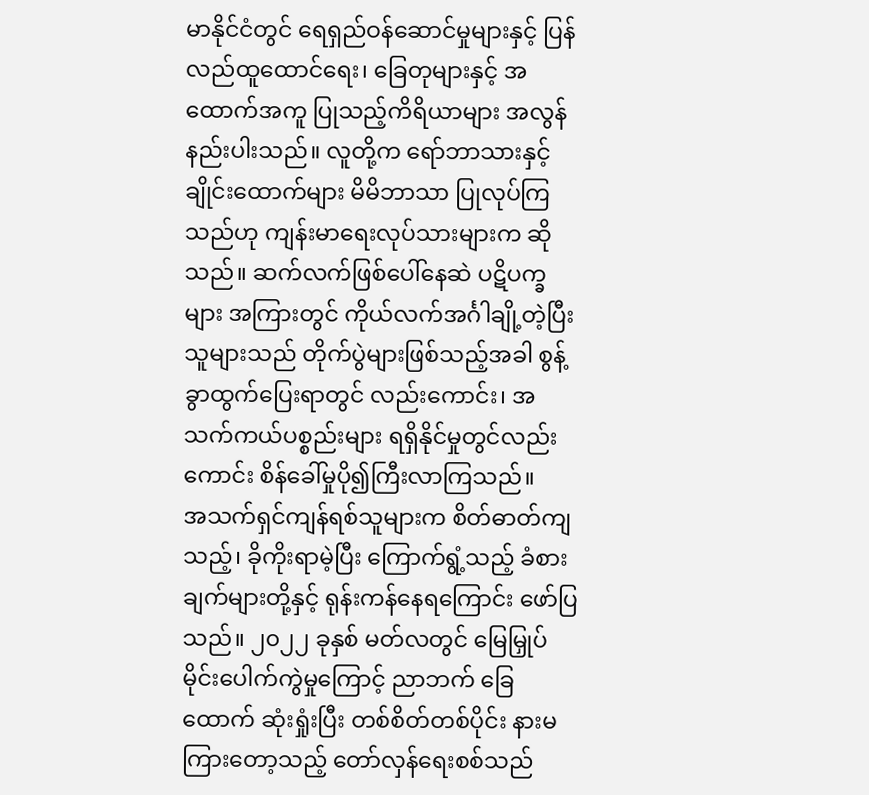မာနိုင်ငံတွင် ရေရှည်ဝန်ဆောင်မှုများနှင့် ပြန်လည်ထူထောင်ရေး၊ ခြေတုများနှင့် အထောက်အကူ ပြုသည့်ကိရိယာများ အလွန်နည်းပါးသည်။ လူတို့က ရော်ဘာသားနှင့် ချိုင်းထောက်များ မိမိဘာသာ ပြုလုပ်ကြသည်ဟု ကျန်းမာရေးလုပ်သားများက ဆိုသည်။ ဆက်လက်ဖြစ်ပေါ်နေဆဲ ပဋိပက္ခများ အကြားတွင် ကိုယ်လက်အင်္ဂါချို့တဲ့ပြီးသူများသည် တိုက်ပွဲများဖြစ်သည့်အခါ စွန့်ခွာထွက်ပြေးရာတွင် လည်းကောင်း၊ အသက်ကယ်ပစ္စည်းများ ရရှိနိုင်မှုတွင်လည်းကောင်း စိန်ခေါ်မှုပို၍ကြီးလာကြသည်။
အသက်ရှင်ကျန်ရစ်သူများက စိတ်ဓာတ်ကျသည့်၊ ခိုကိုးရာမဲ့ပြီး ကြောက်ရွံ့သည့် ခံစားချက်များတို့နှင့် ရုန်းကန်နေရကြောင်း ဖော်ပြသည်။ ၂၀၂၂ ခုနှစ် မတ်လတွင် မြေမြှုပ်မိုင်းပေါက်ကွဲမှုကြောင့် ညာဘက် ခြေထောက် ဆုံးရှုံးပြီး တစ်စိတ်တစ်ပိုင်း နားမကြားတော့သည့် တော်လှန်ရေးစစ်သည်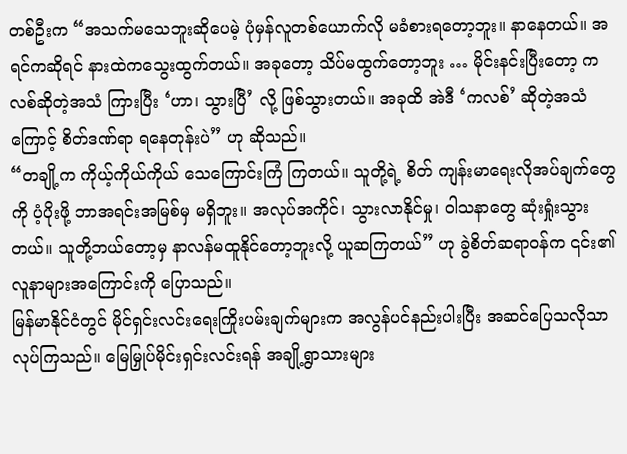တစ်ဦးက “အသက်မသေဘူးဆိုပေမဲ့ ပုံမှန်လူတစ်ယောက်လို မခံစားရတော့ဘူး။ နာနေတယ်။ အရင်ကဆိုရင် နားထဲကသွေးထွက်တယ်။ အခုတော့ သိပ်မထွက်တော့ဘူး … မိုင်းနင်းပြီးတော့ ကလစ်ဆိုတဲ့အသံ ကြားပြီး ‘ဟာ၊ သွားပြီ’ လို့ ဖြစ်သွားတယ်။ အခုထိ အဲဒီ ‘ကလစ်’ ဆိုတဲ့အသံကြောင့် စိတ်ဒဏ်ရာ ရနေတုန်းပဲ” ဟု ဆိုသည်။
“တချို့က ကိုယ့်ကိုယ်ကိုယ် သေကြောင်းကြံ ကြတယ်။ သူတို့ရဲ့ စိတ် ကျန်းမာရေးလိုအပ်ချက်တွေကို ပံ့ပိုးဖို့ ဘာအရင်းအမြစ်မှ မရှိဘူး။ အလုပ်အကိုင်၊ သွားလာနိုင်မှု၊ ဝါသနာတွေ ဆုံးရှုံးသွားတယ်။ သူတို့ဘယ်တော့မှ နာလန်မထူနိုင်တော့ဘူးလို့ ယူဆကြတယ်” ဟု ခွဲစိတ်ဆရာဝန်က ၎င်း၏လူနာများအကြောင်းကို ပြောသည်။
မြန်မာနိုင်ငံတွင် မိုင်ရှင်းလင်းရေးကြိုးပမ်းချက်များက အလွန်ပင်နည်းပါးပြီး အဆင်ပြေသလိုသာ လုပ်ကြသည်။ မြေမြှုပ်မိုင်းရှင်းလင်းရန် အချို့ရွာသားများ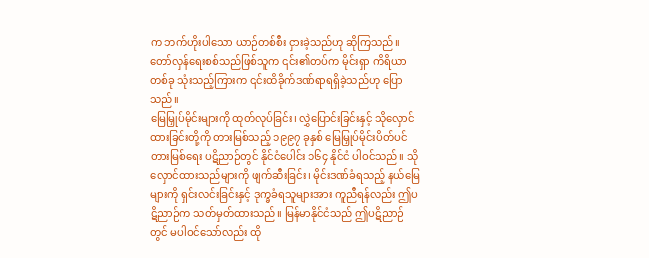က ဘက်ဟိုးပါသော ယာဉ်တစ်စီး ငှားခဲ့သည်ဟု ဆိုကြသည်။ တော်လှန်ရေးစစ်သည်ဖြစ်သူက ၎င်း၏တပ်က မိုင်းရှာ ကိရိယာတစ်ခု သုံးသည့်ကြားက ၎င်းထိခိုက်ဒဏ်ရာရရှိခဲ့သည်ဟု ပြောသည်။
မြေမြှုပ်မိုင်းများကို ထုတ်လုပ်ခြင်း၊ လွှဲပြောင်းခြင်းနှင့် သိုလှောင်ထားခြင်းတို့ကို တားမြစ်သည့် ၁၉၉၇ ခုနှစ် မြေမြှုပ်မိုင်းပိတ်ပင်တားမြစ်ရေး ပဋိညာဉ်တွင် နိုင်ငံပေါင်း ၁၆၄ နိုင်ငံ ပါဝင်သည်။ သိုလှောင်ထားသည်များကို ဖျက်ဆီးခြင်း၊ မိုင်းဒဏ်ခံရသည့် နယ်မြေများကို ရှင်းလင်းခြင်းနှင့် ဒုက္ခခံရသူများအား ကူညီရန်လည်း ဤပဋိညာဉ်က သတ်မှတ်ထားသည်။ မြန်မာနိုင်ငံသည် ဤပဋိညာဉ်တွင် မပါဝင်သော်လည်း ထို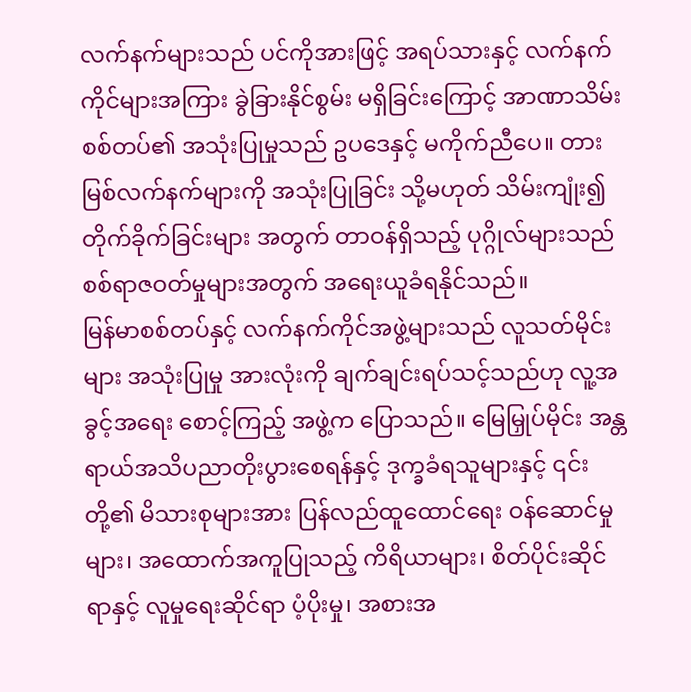လက်နက်များသည် ပင်ကိုအားဖြင့် အရပ်သားနှင့် လက်နက်ကိုင်များအကြား ခွဲခြားနိုင်စွမ်း မရှိခြင်းကြောင့် အာဏာသိမ်းစစ်တပ်၏ အသုံးပြုမှုသည် ဥပဒေနှင့် မကိုက်ညီပေ။ တားမြစ်လက်နက်များကို အသုံးပြုခြင်း သို့မဟုတ် သိမ်းကျုံး၍ တိုက်ခိုက်ခြင်းများ အတွက် တာဝန်ရှိသည့် ပုဂ္ဂိုလ်များသည် စစ်ရာဇဝတ်မှုများအတွက် အရေးယူခံရနိုင်သည်။
မြန်မာစစ်တပ်နှင့် လက်နက်ကိုင်အဖွဲ့များသည် လူသတ်မိုင်းများ အသုံးပြုမှု အားလုံးကို ချက်ချင်းရပ်သင့်သည်ဟု လူ့အခွင့်အရေး စောင့်ကြည့် အဖွဲ့က ပြောသည်။ မြေမြှုပ်မိုင်း အန္တရာယ်အသိပညာတိုးပွားစေရန်နှင့် ဒုက္ခခံရသူများနှင့် ၎င်းတို့၏ မိသားစုများအား ပြန်လည်ထူထောင်ရေး ဝန်ဆောင်မှုများ၊ အထောက်အကူပြုသည့် ကိရိယာများ၊ စိတ်ပိုင်းဆိုင်ရာနှင့် လူမှုရေးဆိုင်ရာ ပံ့ပိုးမှု၊ အစားအ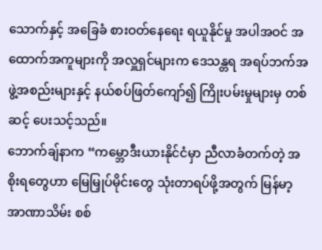သောက်နှင့် အခြေခံ စားဝတ်နေရေး ရယူနိုင်မှု အပါအဝင် အထောက်အကူများကို အလှူရှင်များက ဒေသန္တရ အရပ်ဘက်အဖွဲ့အစည်းများနှင့် နယ်စပ်ဖြတ်ကျော်၍ ကြိုးပမ်းမှုများမှ တစ်ဆင့် ပေးသင့်သည်။
ဘောက်ချ်နာက “ကမ္ဘောဒီးယားနိုင်ငံမှာ ညီလာခံတက်တဲ့ အစိုးရတွေဟာ မြေမြှုပ်မိုင်းတွေ သုံးတာရပ်ဖို့အတွက် မြန်မာ့ အာဏာသိမ်း စစ်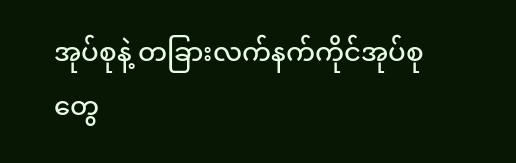အုပ်စုနဲ့ တခြားလက်နက်ကိုင်အုပ်စုတွေ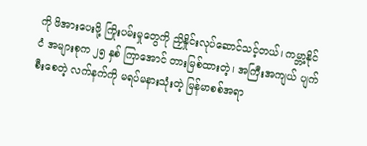ကို ဖိအားပေးဖို့ ကြိုးပမ်းမှုတွေကို ညှိနှိုင်းလုပ်ဆောင်သင့်တယ်၊ ကမ္ဘာ့နိုင်ငံ အများစုက ၂၅ နှစ် ကြာအောင် တားမြစ်ထားတဲ့၊ အကြီးအကျယ် ပျက်စီးစေတဲ့ လက်နက်ကို မရပ်မနားသုံးတဲ့ မြန်မာစစ်အရာ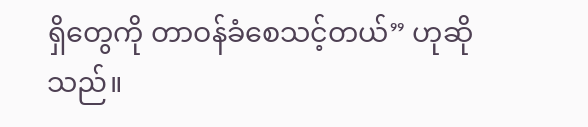ရှိတွေကို တာဝန်ခံစေသင့်တယ်” ဟုဆိုသည်။